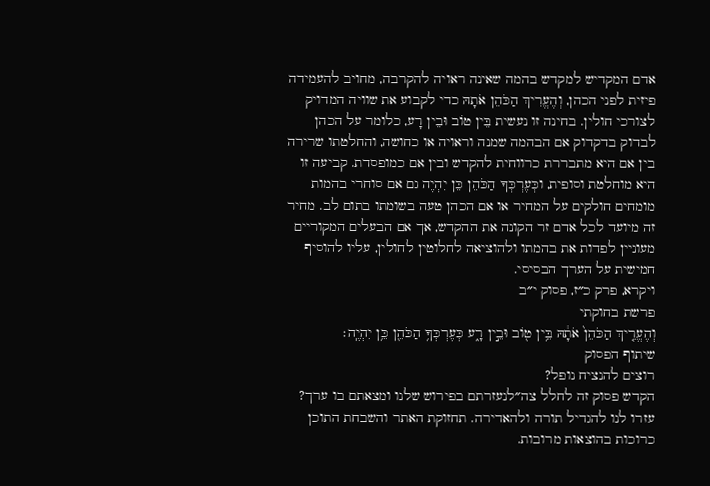אדם המקדיש למקדש בהמה שאינה ראויה להקרבה, מחויב להעמידה פיזית לפני הכהן, וְהֶעֱרִיךְ הַכֹּהֵן אֹתָהּ כדי לקבוע את שוויה המדויק לצורכי חולין. בחינה זו נעשית בֵּין טוֹב וּבֵין רָע, כלומר על הכהן לבדוק בדקדוק אם הבהמה שמנה וראויה או כחושה, והחלטתו שרירה בין אם היא מתבררת כרווחית להקדש ובין אם כמופסדת. קביעה זו היא מוחלטת וסופית, וכְּעֶרְכְּךָ הַכֹּהֵן כֵּן יִהְיֶה גם אם סוחרי בהמות מומחים חולקים על המחיר או אם הכהן טעה בשומתו בתום לב. מחיר זה מיועד לכל אדם זר הקונה את ההקדש, אך אם הבעלים המקוריים מעוניין לפדות את בהמתו ולהוציאה לחלוטין לחולין, עליו להוסיף חמישית על הערך הבסיסי.
ויקרא, פרק כ״ז, פסוק י״ב
פרשת בחוקתי
וְהֶעֱרִ֤יךְ הַכֹּהֵן֙ אֹתָ֔הּ בֵּ֥ין ט֖וֹב וּבֵ֣ין רָ֑ע כְּעֶרְכְּךָ֥ הַכֹּהֵ֖ן כֵּ֥ן יִהְיֶֽה׃
שיתוף הפסוק
רוצים להנציח נופל?
הקדש פסוק זה לחלל צה״לנעזרתם בפירוש שלנו ומצאתם בו ערך?
עזרו לנו להגדיל תורה ולהאדירה. תחזוקת האתר והשבחת התוכן כרוכות בהוצאות מרובות.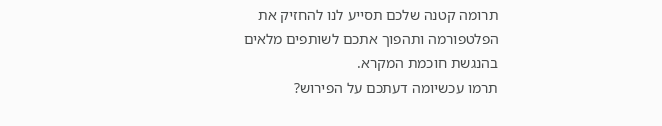תרומה קטנה שלכם תסייע לנו להחזיק את הפלטפורמה ותהפוך אתכם לשותפים מלאים בהנגשת חוכמת המקרא.
תרמו עכשיומה דעתכם על הפירוש?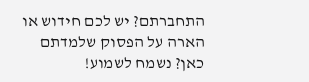התחברתם? יש לכם חידוש או הארה על הפסוק שלמדתם כאן? נשמח לשמוע!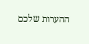ההערות שלכם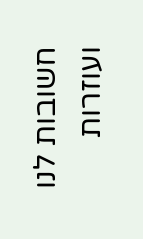חשובות לנו ועוזרות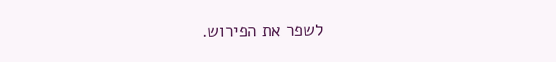לשפר את הפירוש.